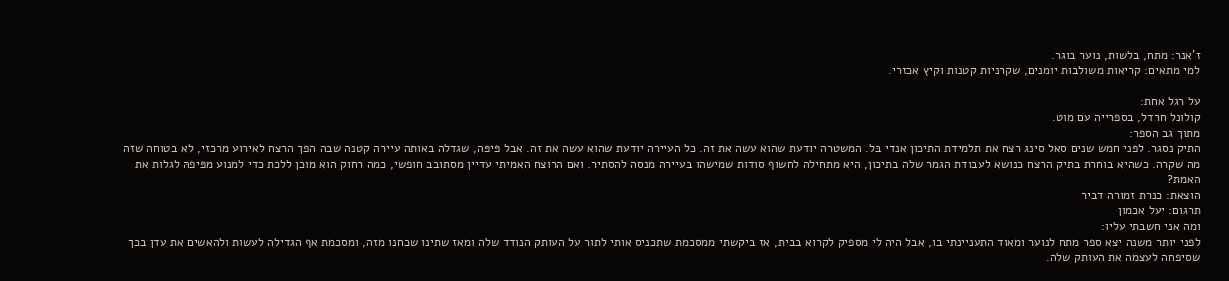ז'אנר: מתח, בלשות, נוער בוגר.
למי מתאים: קריאות משולבות יומנים, שקרניות קטנות וקיץ אכזרי.

על רגל אחת:
קולונל חרדל, בספרייה עם מוט.
מתוך גב הספר:
התיק נסגר. לפני חמש שנים סאל סינג רצח את תלמידת התיכון אנדי בּל. המשטרה יודעת שהוא עשה את זה. כל העיירה יודעת שהוא עשה את זה. אבל פּיפּה, שגדלה באותה עיירה קטנה שבה הפך הרצח לאירוע מרכזי, לא בטוחה שזה מה שקרה. כשהיא בוחרת בתיק הרצח כנושא לעבודת הגמר שלה בתיכון, היא מתחילה לחשוף סודות שמישהו בעיירה מנסה להסתיר. ואם הרוצח האמיתי עדיין מסתובב חופשי, כמה רחוק הוא מוכן ללכת כדי למנוע מפּיפהּ לגלות את האמת?
הוצאת: כנרת זמורה דביר
תרגום: יעל אכמון
ומה אני חשבתי עליו:
לפני יותר משנה יצא ספר מתח לנוער ומאוד התעניינתי בו, אבל היה לי מספיק לקרוא בבית, אז ביקשתי ממסכמת שתכניס אותי לתור על העותק הנודד שלה ומאז שתינו שכחנו מזה, ומסכמת אף הגדילה לעשות ולהאשים את עדן בכך שסיפחה לעצמה את העותק שלה.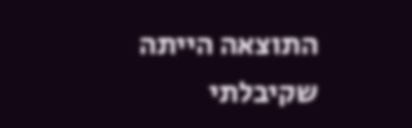התוצאה הייתה שקיבלתי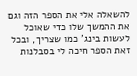להשאלה אלי את הספר הזה וגם את ההמשך שלו כדי שאוכל לעשות בינג' כמו שצריך, ובכל זאת הספר חיכה לי בסבלנות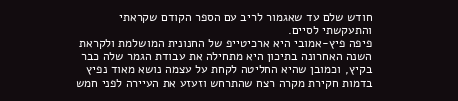חודש שלם עד שאגמור לריב עם הספר הקודם שקראתי והתעקשתי לסיים.
פיפה פיץ-אמובי היא ארכיטייפ של החנונית המושלמת ולקראת השנה האחרונה בתיכון היא מתחילה את עבודת הגמר שלה כבר בקיץ, וכמובן שהיא החליטה לקחת על עצמה נושא מאוד נפיץ בדמות חקירת מקרה רצח שהתרחש וזעזע את העיירה לפני חמש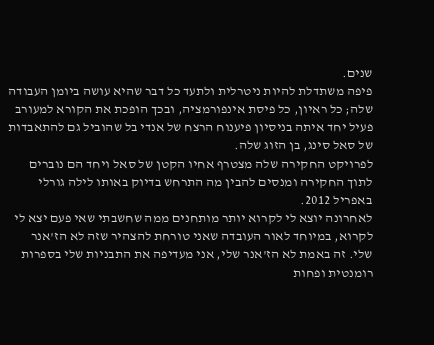שנים.
פיפה משתדלת להיות ניטרלית ולתעד כל דבר שהיא עושה ביומן העבודה שלה; כל ראיון, כל פיסת אינפורמציה, ובכך הופכת את הקורא למעורב פעיל יחד איתה בניסיון פיענוח הרצח של אנדי בל שהוביל גם להתאבדות של סאל סינג, בן הזוג שלה.
לפרויקט החקירה שלה מצטרף אחיו הקטן של סאל ויחד הם נוברים לתוך החקירה ומנסים להבין מה התרחש בדיוק באותו לילה גורלי באפריל 2012.
לאחרונה יוצא לי לקרוא יותר מותחנים ממה שחשבתי שאי פעם יצא לי לקרוא, במיוחד לאור העובדה שאני טורחת להצהיר שזה לא הז'אנר שלי. זה באמת לא הז'אנר שלי, אני מעדיפה את התבניות שלי בספרות רומנטית ופחות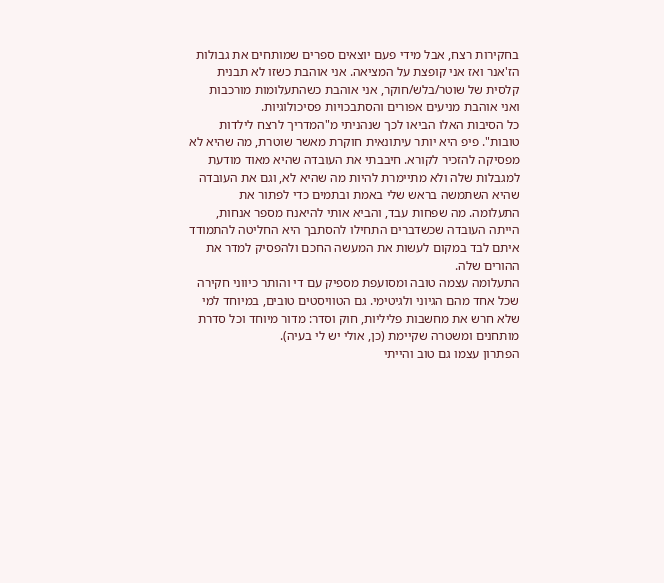בחקירות רצח, אבל מידי פעם יוצאים ספרים שמותחים את גבולות הז'אנר ואז אני קופצת על המציאה. אני אוהבת כשזו לא תבנית קלסית של שוטר/בלש/חוקר, אני אוהבת כשהתעלומות מורכבות ואני אוהבת מניעים אפורים והסתבכויות פסיכולוגיות.
כל הסיבות האלו הביאו לכך שנהניתי מ"המדריך לרצח לילדות טובות". פיפ היא יותר עיתונאית חוקרת מאשר שוטרת, מה שהיא לא מפסיקה להזכיר לקורא. חיבבתי את העובדה שהיא מאוד מודעת למגבלות שלה ולא מתיימרת להיות מה שהיא לא, וגם את העובדה שהיא השתמשה בראש שלי באמת ובתמים כדי לפתור את התעלומה. מה שפחות עבד, והביא אותי להיאנח מספר אנחות, הייתה העובדה שכשדברים התחילו להסתבך היא החליטה להתמודד איתם לבד במקום לעשות את המעשה החכם ולהפסיק למדר את ההורים שלה.
התעלומה עצמה טובה ומסועפת מספיק עם די והותר כיווני חקירה שכל אחד מהם הגיוני ולגיטימי. גם הטוויסטים טובים, במיוחד למי שלא חרש את מחשבות פליליות, חוק וסדר: מדור מיוחד וכל סדרת מותחנים ומשטרה שקיימת (כן, אולי יש לי בעיה).
הפתרון עצמו גם טוב והייתי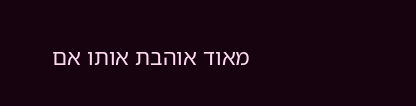מאוד אוהבת אותו אם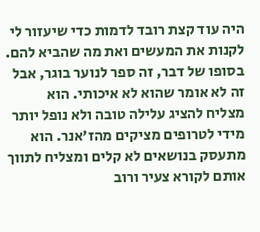היה עוד קצת רובד לדמות כדי שיעזור לי לקנות את המעשים ואת מה שהביא להם.
בסופו של דבר, זה ספר לנוער בוגר, אבל זה לא אומר שהוא לא איכותי. הוא מצליח להציג עלילה טובה ולא נופל יותר מידי לטרופים מציקים מהז'אנר. הוא מתעסק בנושאים לא קלים ומצליח לתווך אותם לקורא צעיר ורוב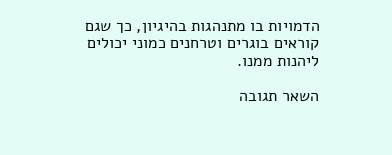הדמויות בו מתנהגות בהיגיון, כך שגם קוראים בוגרים וטרחנים כמוני יכולים ליהנות ממנו.

השאר תגובה